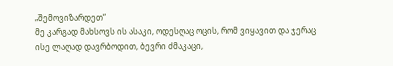„შემოვიზარდეთ“
მე კარგად მახსოვს ის ასაკი, ოდესღაც ოცის, რომ ვიყავით და ჯერაც ისე ლაღად დავრბოდით, ბევრი ძმაკაცი,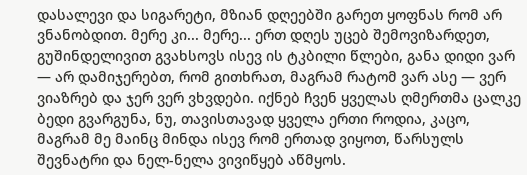დასალევი და სიგარეტი, მზიან დღეებში გარეთ ყოფნას რომ არ ვნანობდით. მერე კი... მერე... ერთ დღეს უცებ შემოვიზარდეთ, გუშინდელივით გვახსოვს ისევ ის ტკბილი წლები, განა დიდი ვარ — არ დამიჯერებთ, რომ გითხრათ, მაგრამ რატომ ვარ ასე — ვერ ვიაზრებ და ჯერ ვერ ვხვდები. იქნებ ჩვენ ყველას ღმერთმა ცალკე ბედი გვარგუნა, ნუ, თავისთავად ყველა ერთი როდია, კაცო, მაგრამ მე მაინც მინდა ისევ რომ ერთად ვიყოთ, წარსულს შევნატრი და ნელ-ნელა ვივიწყებ აწმყოს.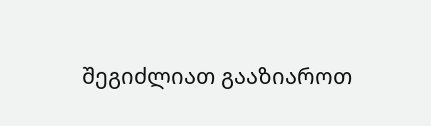შეგიძლიათ გააზიაროთ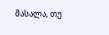მასალა, თუ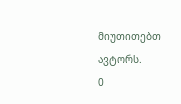მიუთითებთ ავტორს.
0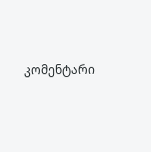კომენტარი